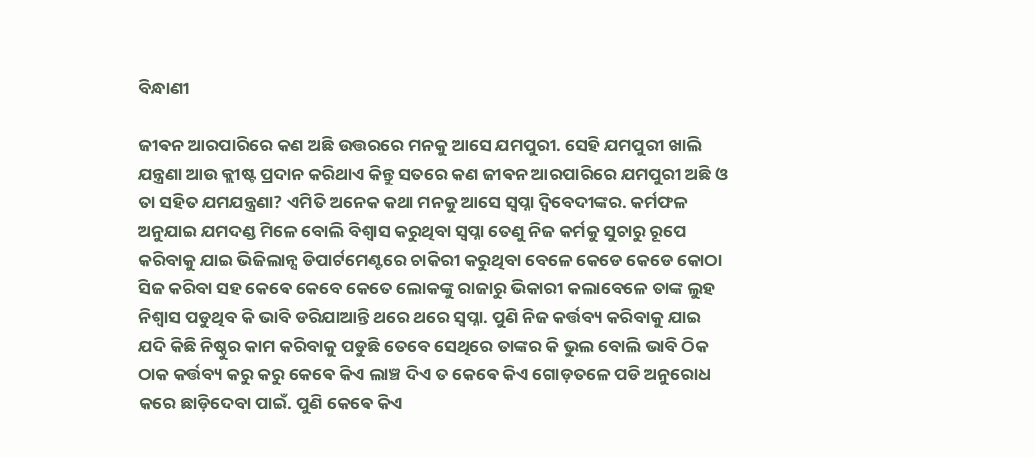ବିନ୍ଧାଣୀ

ଜୀଵନ ଆରପାରିରେ କଣ ଅଛି ଉତ୍ତରରେ ମନକୁ ଆସେ ଯମପୁରୀ. ସେହି ଯମପୁରୀ ଖାଲି ଯନ୍ତ୍ରଣା ଆଉ କ୍ଲୀଷ୍ଟ ପ୍ରଦାନ କରିଥାଏ କିନ୍ତୁ ସତରେ କଣ ଜୀଵନ ଆରପାରିରେ ଯମପୁରୀ ଅଛି ଓ ତା ସହିତ ଯମଯନ୍ତ୍ରଣା? ଏମିତି ଅନେକ କଥା ମନକୁ ଆସେ ସ୍ୱପ୍ନା ଦ୍ବିବେଦୀଙ୍କର. କର୍ମଫଳ ଅନୁଯାଇ ଯମଦଣ୍ଡ ମିଳେ ବୋଲି ବିଶ୍ୱାସ କରୁଥିବା ସ୍ୱପ୍ନା ତେଣୁ ନିଜ କର୍ମକୁ ସୁଚାରୁ ରୂପେ କରିବାକୁ ଯାଇ ଭିଜିଲାନ୍ସ ଡିପାର୍ଟମେଣ୍ଟରେ ଚାକିରୀ କରୁଥିବା ବେଳେ କେଡେ କେଡେ କୋଠା ସିଜ କରିବା ସହ କେଵେ କେବେ କେତେ ଲୋକଙ୍କୁ ରାଜାରୁ ଭିକାରୀ କଲାବେଳେ ତାଙ୍କ ଲୁହ ନିଶ୍ୱାସ ପଡୁଥିବ କି ଭାବି ଡରିଯାଆନ୍ତି ଥରେ ଥରେ ସ୍ୱପ୍ନା. ପୁଣି ନିଜ କର୍ତ୍ତବ୍ୟ କରିବାକୁ ଯାଇ ଯଦି କିଛି ନିଷ୍ଠୁର କାମ କରିବାକୁ ପଡୁଛି ତେବେ ସେଥିରେ ତାଙ୍କର କି ଭୁଲ ବୋଲି ଭାବି ଠିକ ଠାକ କର୍ତ୍ତବ୍ୟ କରୁ କରୁ କେଵେ କିଏ ଲାଞ୍ଚ ଦିଏ ତ କେଵେ କିଏ ଗୋଡ଼ତଳେ ପଡି ଅନୁରୋଧ କରେ ଛାଡ଼ିଦେବା ପାଇଁ. ପୁଣି କେଵେ କିଏ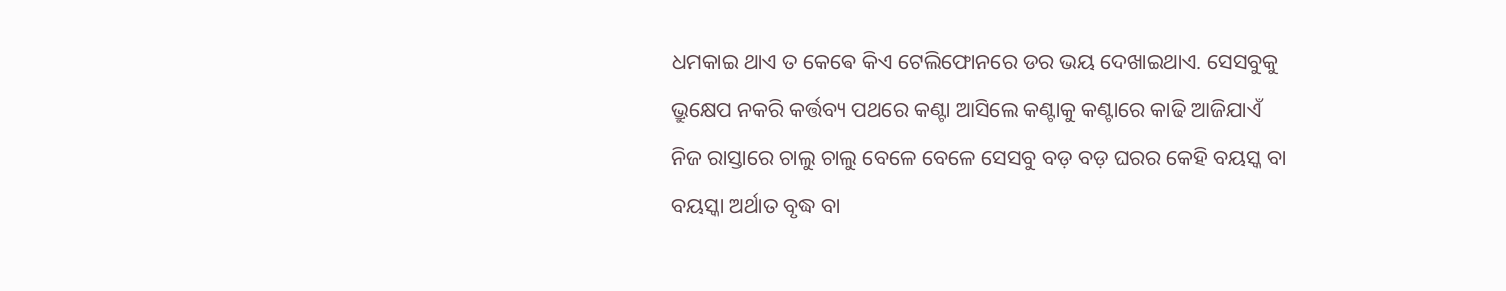ଧମକାଇ ଥାଏ ତ କେଵେ କିଏ ଟେଲିଫୋନରେ ଡର ଭୟ ଦେଖାଇଥାଏ. ସେସବୁକୁ ଭ୍ରୁକ୍ଷେପ ନକରି କର୍ତ୍ତବ୍ୟ ପଥରେ କଣ୍ଟା ଆସିଲେ କଣ୍ଟାକୁ କଣ୍ଟାରେ କାଢି ଆଜିଯାଏଁ ନିଜ ରାସ୍ତାରେ ଚାଲୁ ଚାଲୁ ବେଳେ ବେଳେ ସେସବୁ ବଡ଼ ବଡ଼ ଘରର କେହି ବୟସ୍କ ବା ବୟସ୍କା ଅର୍ଥାତ ବୃଦ୍ଧ ବା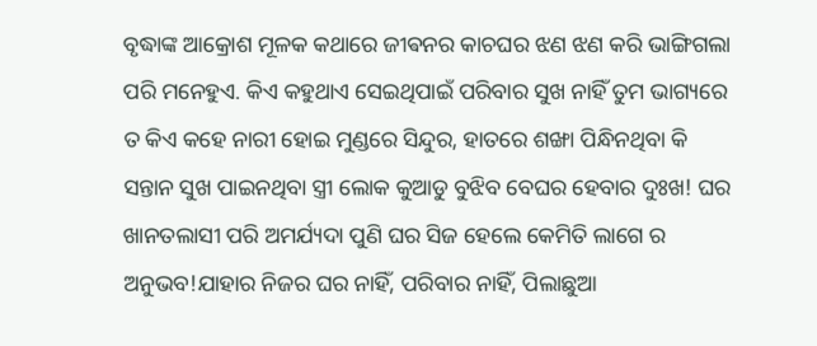ବୃଦ୍ଧାଙ୍କ ଆକ୍ରୋଶ ମୂଳକ କଥାରେ ଜୀଵନର କାଚଘର ଝଣ ଝଣ କରି ଭାଙ୍ଗିଗଲା ପରି ମନେହୁଏ. କିଏ କହୁଥାଏ ସେଇଥିପାଇଁ ପରିବାର ସୁଖ ନାହିଁ ତୁମ ଭାଗ୍ୟରେ ତ କିଏ କହେ ନାରୀ ହୋଇ ମୁଣ୍ଡରେ ସିନ୍ଦୁର, ହାତରେ ଶଙ୍ଖା ପିନ୍ଧିନଥିବା କି ସନ୍ତାନ ସୁଖ ପାଇନଥିବା ସ୍ତ୍ରୀ ଲୋକ କୁଆଡୁ ବୁଝିବ ବେଘର ହେବାର ଦୁଃଖ! ଘର ଖାନତଲାସୀ ପରି ଅମର୍ଯ୍ୟଦା ପୁଣି ଘର ସିଜ ହେଲେ କେମିତି ଲାଗେ ର ଅନୁଭବ!ଯାହାର ନିଜର ଘର ନାହିଁ, ପରିବାର ନାହିଁ, ପିଲାଛୁଆ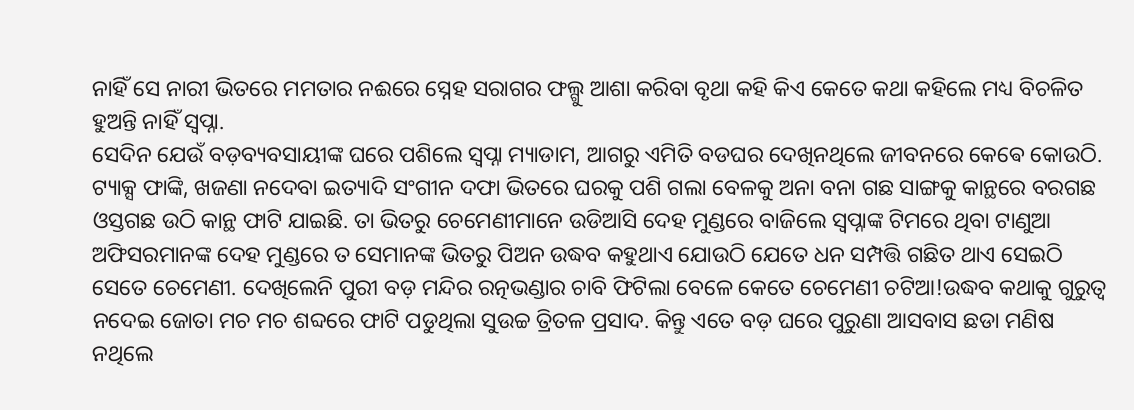ନାହିଁ ସେ ନାରୀ ଭିତରେ ମମତାର ନଈରେ ସ୍ନେହ ସରାଗର ଫଲ୍ଗୁ ଆଶା କରିବା ବୃଥା କହି କିଏ କେତେ କଥା କହିଲେ ମଧ୍ୟ ବିଚଳିତ ହୁଅନ୍ତି ନାହିଁ ସ୍ୱପ୍ନା.
ସେଦିନ ଯେଉଁ ବଡ଼ବ୍ୟବସାୟୀଙ୍କ ଘରେ ପଶିଲେ ସ୍ୱପ୍ନା ମ୍ୟାଡାମ, ଆଗରୁ ଏମିତି ବଡଘର ଦେଖିନଥିଲେ ଜୀବନରେ କେଵେ କୋଉଠି. ଟ୍ୟାକ୍ସ ଫାଙ୍କି, ଖଜଣା ନଦେବା ଇତ୍ୟାଦି ସଂଗୀନ ଦଫା ଭିତରେ ଘରକୁ ପଶି ଗଲା ବେଳକୁ ଅନା ବନା ଗଛ ସାଙ୍ଗକୁ କାନ୍ଥରେ ବରଗଛ ଓସ୍ତଗଛ ଉଠି କାନ୍ଥ ଫାଟି ଯାଇଛି. ତା ଭିତରୁ ଚେମେଣୀମାନେ ଉଡିଆସି ଦେହ ମୁଣ୍ଡରେ ବାଜିଲେ ସ୍ୱପ୍ନାଙ୍କ ଟିମରେ ଥିବା ଟାଣୁଆ ଅଫିସରମାନଙ୍କ ଦେହ ମୁଣ୍ଡରେ ତ ସେମାନଙ୍କ ଭିତରୁ ପିଅନ ଉଦ୍ଧବ କହୁଥାଏ ଯୋଉଠି ଯେତେ ଧନ ସମ୍ପତ୍ତି ଗଛିତ ଥାଏ ସେଇଠି ସେତେ ଚେମେଣୀ. ଦେଖିଲେନି ପୁରୀ ବଡ଼ ମନ୍ଦିର ରତ୍ନଭଣ୍ଡାର ଚାବି ଫିଟିଲା ବେଳେ କେତେ ଚେମେଣୀ ଚଟିଆ!ଉଦ୍ଧବ କଥାକୁ ଗୁରୁତ୍ୱ ନଦେଇ ଜୋତା ମଚ ମଚ ଶବ୍ଦରେ ଫାଟି ପଡୁଥିଲା ସୁଉଚ୍ଚ ତ୍ରିତଳ ପ୍ରସାଦ. କିନ୍ତୁ ଏତେ ବଡ଼ ଘରେ ପୁରୁଣା ଆସବାସ ଛଡା ମଣିଷ ନଥିଲେ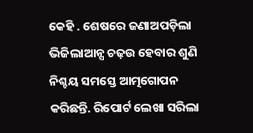କେହି . ଶେଷରେ ଜଣାଅପଡ଼ିଲା ଭିଜିଲାଆନ୍ସ ଚଢ଼ଉ ହେବାର ଶୁଣି ନିଶ୍ଚୟ ସମସ୍ତେ ଆତ୍ମଗୋପନ କରିଛନ୍ତି. ରିପୋର୍ଟ ଲେଖା ସରିଲା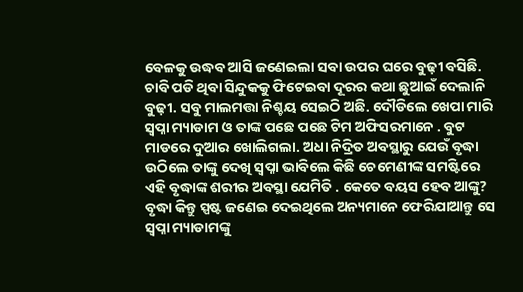ବେଳକୁ ଉଦ୍ଧବ ଆସି ଜଣେଇଲା ସବା ଉପର ଘରେ ବୁଢ଼ୀ ବସିଛି. ଚାବି ପଡି ଥିବା ସିନ୍ଦୁକକୁ ଫିଟେଇବା ଦୂରର କଥା ଛୁଆଇଁ ଦେଲାନି ବୁଢ଼ୀ. ସବୁ ମାଲମତ୍ତା ନିଶ୍ଚୟ ସେଇଠି ଅଛି. ଦୌଡିଲେ ଖେପା ମାରି ସ୍ୱପ୍ନା ମ୍ୟାଡାମ ଓ ତାଙ୍କ ପଛେ ପଛେ ଟିମ ଅଫିସରମାନେ . ବୁଟ ମାଡରେ ଦୁଆର ଖୋଲିଗଲା. ଅଧା ନିଦ୍ରିତ ଅବସ୍ଥାରୁ ଯେଉଁ ବୃଦ୍ଧା ଉଠିଲେ ତାଙ୍କୁ ଦେଖି ସ୍ୱପ୍ନା ଭାବିଲେ କିଛି ଚେମେଣୀଙ୍କ ସମଷ୍ଟିରେ ଏହି ବୃଦ୍ଧାଙ୍କ ଶରୀର ଅବସ୍ଥା ଯେମିତି . କେତେ ବୟସ ହେବ ଆଙ୍କୁ? ବୃଦ୍ଧା କିନ୍ତୁ ସ୍ପଷ୍ଟ ଜଣେଇ ଦେଇଥିଲେ ଅନ୍ୟମାନେ ଫେରିଯାଆନ୍ତୁ ସେ ସ୍ୱପ୍ନା ମ୍ୟାଡାମଙ୍କୁ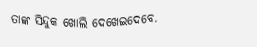ତାଙ୍କ ସିନ୍ଦୁକ ଖୋଲି ଦେଖେଇଦେବେ.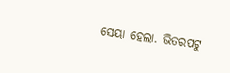ସେୟା ହେଲା. ଭିତରପଟୁ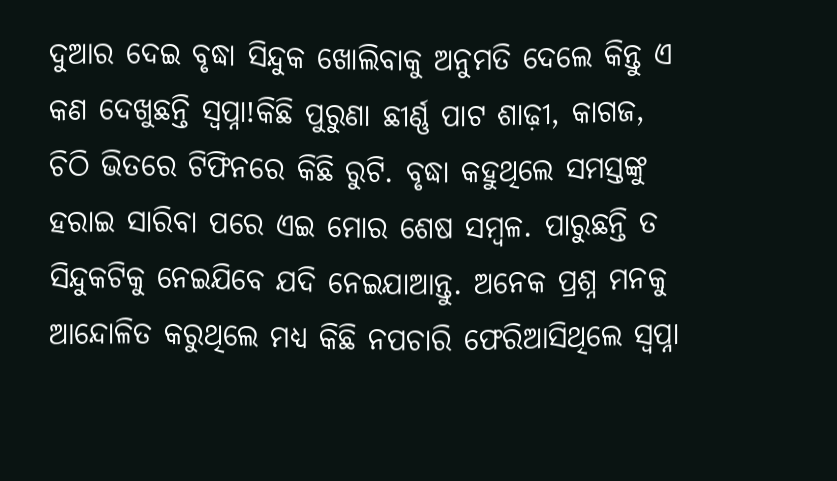ଦୁଆର ଦେଇ ବୃଦ୍ଧା ସିନ୍ଦୁକ ଖୋଲିବାକୁ ଅନୁମତି ଦେଲେ କିନ୍ତୁ ଏ କଣ ଦେଖୁଛନ୍ତି ସ୍ୱପ୍ନା!କିଛି ପୁରୁଣା ଛୀର୍ଣ୍ଣ ପାଟ ଶାଢ଼ୀ, କାଗଜ, ଚିଠି ଭିତରେ ଟିଫିନରେ କିଛି ରୁଟି. ବୃଦ୍ଧା କହୁଥିଲେ ସମସ୍ତଙ୍କୁ ହରାଇ ସାରିବା ପରେ ଏଇ ମୋର ଶେଷ ସମ୍ବଳ. ପାରୁଛନ୍ତି ତ ସିନ୍ଦୁକଟିକୁ ନେଇଯିବେ ଯଦି ନେଇଯାଆନ୍ତୁ. ଅନେକ ପ୍ରଶ୍ନ ମନକୁ ଆନ୍ଦୋଳିତ କରୁଥିଲେ ମଧ୍ୟ କିଛି ନପଚାରି ଫେରିଆସିଥିଲେ ସ୍ୱପ୍ନା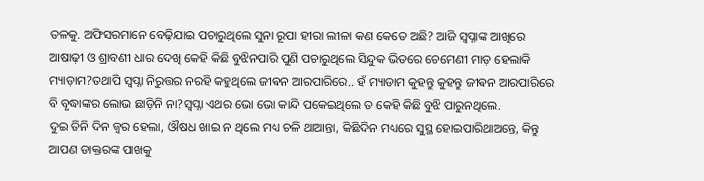ତଳକୁ. ଅଫିସରମାନେ ବେଢ଼ିଯାଇ ପଚାରୁଥିଲେ ସୁନା ରୂପା ହୀରା ଲୀଳା କଣ କେତେ ଅଛି? ଆଜି ସ୍ୱପ୍ନାଙ୍କ ଆଖିରେ ଆଷାଢ଼ୀ ଓ ଶ୍ରାବଣୀ ଧାର ଦେଖି କେହି କିଛି ବୁଝିନପାରି ପୁଣି ପଚାରୁଥିଲେ ସିନ୍ଦୁକ ଭିତରେ ଚେମେଣୀ ମାଡ଼ ହେଲାକି ମ୍ୟାଡ଼ାମ?ତଥାପି ସ୍ୱପ୍ନା ନିରୁତ୍ତର ନରହି କହୁଥିଲେ ଜୀଵନ ଆରପାରିରେ.. ହଁ ମ୍ୟାଡାମ କୁହନ୍ତୁ କୁହନ୍ତୁ ଜୀଵନ ଆରପାରିରେ ବି ବୃଦ୍ଧାଙ୍କର ଲୋଭ ଛାଡ଼ିନି ନା?ସ୍ୱପ୍ନା ଏଥର ଭୋ ଭୋ କାନ୍ଦି ପକେଇଥିଲେ ତ କେହି କିଛି ବୁଝି ପାରୁନଥିଲେ.
ଦୁଇ ତିନି ଦିନ ଜ୍ୱର ହେଲା, ଔଷଧ ଖାଇ ନ ଥିଲେ ମଧ୍ୟ ଚଳି ଥାଆନ୍ତା, କିଛିଦିନ ମଧ୍ୟରେ ସୁସ୍ଥ ହୋଇପାରିଥାଅନ୍ତେ, କିନ୍ତୁ ଆପଣ ଡାକ୍ତରଙ୍କ ପାଖକୁ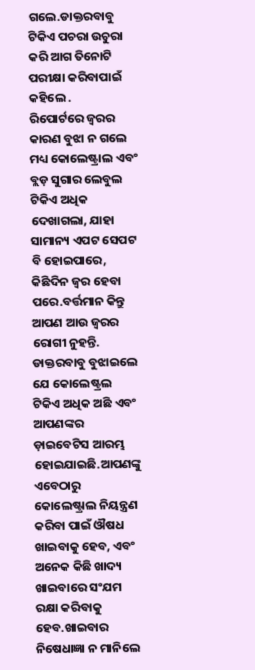ଗଲେ.ଡାକ୍ତରବାବୁ ଟିକିଏ ପଚରା ଉଚୁରା କରି ଆଗ ତିନୋଟି ପରୀକ୍ଷା କରିବାପାଇଁ କହିଲେ .
ରିପୋର୍ଟରେ ଜ୍ଵରର କାରଣ ବୁଝା ନ ଗଲେ ମଧ୍ୟ କୋଲେଷ୍ଟ୍ରାଲ ଏବଂ ବ୍ଲଡ଼ ସୁଗାର ଲେବୁଲ ଟିକିଏ ଅଧିକ ଦେଖାଗଲା, ଯାହା ସାମାନ୍ୟ ଏପଟ ସେପଟ ବି ହୋଇପାରେ, କିଛିଦିନ ଜ୍ଵର ହେବା ପରେ.ବର୍ତ୍ତମାନ କିନ୍ତୁ ଆପଣ ଆଉ ଜ୍ଵରର ରୋଗୀ ନୁହନ୍ତି. ଡାକ୍ତରବାବୁ ବୁଝାଇଲେ ଯେ କୋଲେଷ୍ଟ୍ରଲ ଟିକିଏ ଅଧିକ ଅଛି ଏବଂ ଆପଣଙ୍କର ଡ଼ାଇବେଟିସ ଆରମ୍ଭ ହୋଇଯାଇଛି.ଆପଣଙ୍କୁ ଏବେଠାରୁ କୋଲେଷ୍ଟ୍ରାଲ ନିୟନ୍ତ୍ରଣ କରିବା ପାଇଁ ଔଷଧ ଖାଇବାକୁ ହେବ, ଏବଂ ଅନେକ କିଛି ଖାଦ୍ୟ ଖାଇବାରେ ସଂଯମ ରକ୍ଷା କରିବାକୁ ହେବ.ଖାଇବାର ନିଷେଧାଜ୍ଞା ନ ମାନିଲେ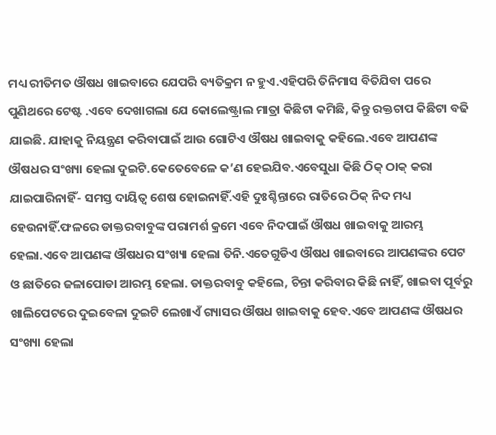ମଧ୍ୟ ରୀତିମତ ଔଷଧ ଖାଇବାରେ ଯେପରି ବ୍ୟତିକ୍ରମ ନ ହୁଏ.ଏହିପରି ତିନିମାସ ବିତିଯିବା ପରେ ପୁଣିଥରେ ଟେଷ୍ଟ .ଏବେ ଦେଖାଗଲା ଯେ କୋଲେଷ୍ଟ୍ରାଲ ମାତ୍ରା କିଛିଟା କମିଛି, କିନ୍ତୁ ରକ୍ତଚାପ କିଛିଟା ବଢି ଯାଇଛି. ଯାହାକୁ ନିୟନ୍ତ୍ରଣ କରିବାପାଇଁ ଆଉ ଗୋଟିଏ ଔଷଧ ଖାଇବାକୁ କହିଲେ.ଏବେ ଆପଣଙ୍କ ଔଷଧର ସଂଖ୍ୟା ହେଲା ଦୁଇଟି.କେତେବେଳେ କ’ଣ ହେଇଯିବ.ଏବେସୁଧା କିଛି ଠିକ୍ ଠାକ୍ କରା ଯାଇପାରିନାହିଁ- ସମସ୍ତ ଦାୟିତ୍ୱ ଶେଷ ହୋଇନାହିଁ.ଏହି ଦୁଃଶ୍ଚିନ୍ତାରେ ରାତିରେ ଠିକ୍ ନିଦ ମଧ୍ୟ ହେଉନାହିଁ.ଫଳରେ ଡାକ୍ତରବାବୁଙ୍କ ପରାମର୍ଶ କ୍ରମେ ଏବେ ନିଦପାଇଁ ଔଷଧ ଖାଇବାକୁ ଆରମ୍ଭ ହେଲା.ଏବେ ଆପଣଙ୍କ ଔଷଧର ସଂଖ୍ୟା ହେଲା ତିନି.ଏତେଗୁଡିଏ ଔଷଧ ଖାଇବାରେ ଆପଣଙ୍କର ପେଟ ଓ ଛାତିରେ ଜଳାପୋଡା ଆରମ୍ଭ ହେଲା. ଡାକ୍ତରବାବୁ କହିଲେ, ଚିନ୍ତା କରିବାର କିଛି ନାହିଁ, ଖାଇବା ପୂର୍ବରୁ ଖାଲିପେଟରେ ଦୁଇବେଳା ଦୁଇଟି ଲେଖାଏଁ ଗ୍ୟାସର ଔଷଧ ଖାଇବାକୁ ହେବ.ଏବେ ଆପଣଙ୍କ ଔଷଧର ସଂଖ୍ୟା ହେଲା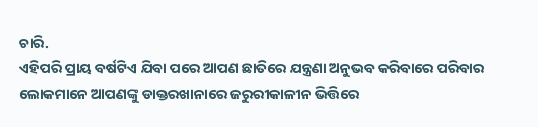ଚାରି.
ଏହିପରି ପ୍ରାୟ ବର୍ଷଟିଏ ଯିବା ପରେ ଆପଣ ଛାତିରେ ଯନ୍ତ୍ରଣା ଅନୁଭବ କରିବାରେ ପରିବାର ଲୋକମାନେ ଆପଣଙ୍କୁ ଡାକ୍ତରଖାନାରେ ଜରୁରୀକାଳୀନ ଭିତ୍ତିରେ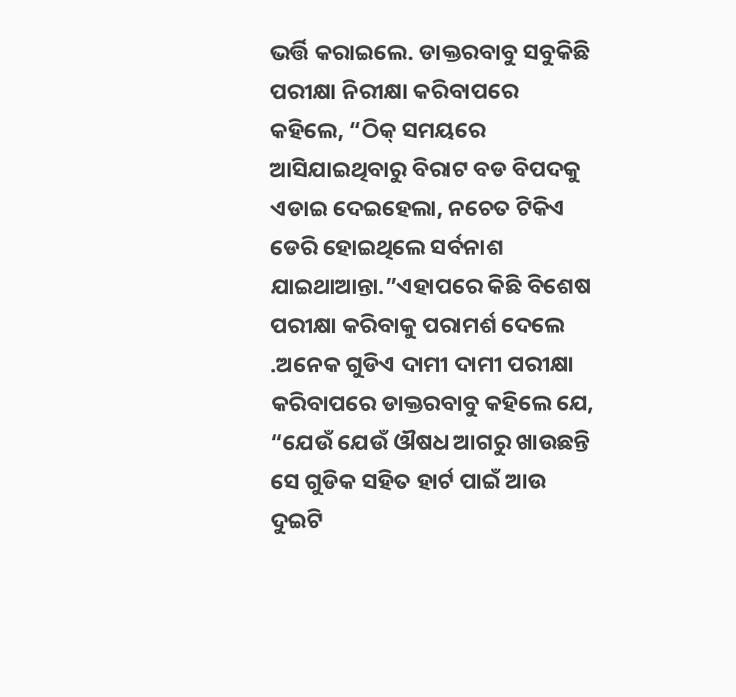ଭର୍ତ୍ତି କରାଇଲେ. ଡାକ୍ତରବାବୁ ସବୁକିଛି ପରୀକ୍ଷା ନିରୀକ୍ଷା କରିବାପରେ କହିଲେ, “ଠିକ୍ ସମୟରେ ଆସିଯାଇଥିବାରୁ ବିରାଟ ବଡ ବିପଦକୁ ଏଡାଇ ଦେଇହେଲା, ନଚେତ ଟିକିଏ ଡେରି ହୋଇଥିଲେ ସର୍ବନାଶ ଯାଇଥାଆନ୍ତା.”ଏହାପରେ କିଛି ବିଶେଷ ପରୀକ୍ଷା କରିବାକୁ ପରାମର୍ଶ ଦେଲେ .ଅନେକ ଗୁଡିଏ ଦାମୀ ଦାମୀ ପରୀକ୍ଷା କରିବାପରେ ଡାକ୍ତରବାବୁ କହିଲେ ଯେ, “ଯେଉଁ ଯେଉଁ ଔଷଧ ଆଗରୁ ଖାଉଛନ୍ତି ସେ ଗୁଡିକ ସହିତ ହାର୍ଟ ପାଇଁ ଆଉ ଦୁଇଟି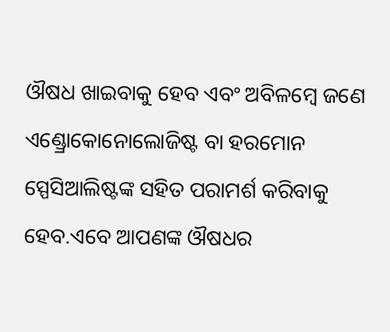ଔଷଧ ଖାଇବାକୁ ହେବ ଏବଂ ଅବିଳମ୍ବେ ଜଣେ ଏଣ୍ଡ୍ରୋକୋନୋଲୋଜିଷ୍ଟ ବା ହରମୋନ ସ୍ପେସିଆଲିଷ୍ଟଙ୍କ ସହିତ ପରାମର୍ଶ କରିବାକୁ ହେବ.ଏବେ ଆପଣଙ୍କ ଔଷଧର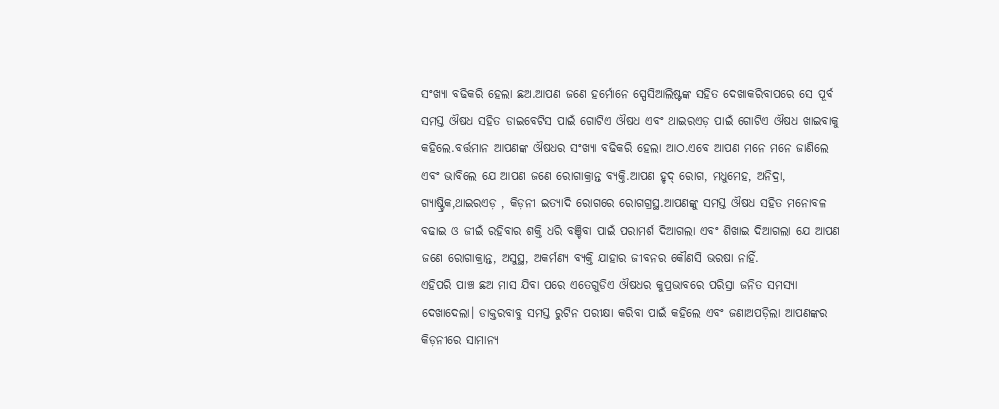ସଂଖ୍ୟା ବଢିକରି ହେଲା ଛଅ.ଆପଣ ଜଣେ ହର୍ମୋନେ ସ୍ପେସିଆଲିଷ୍ଟଙ୍କ ସହିତ ଦେଖାକରିବାପରେ ସେ ପୂର୍ବ ସମସ୍ତ ଔଷଧ ସହିତ ଡାଇବେଟିସ ପାଇଁ ଗୋଟିଏ ଔଷଧ ଏବଂ ଥାଇରଏଡ଼ ପାଇଁ ଗୋଟିଏ ଔଷଧ ଖାଇବାକୁ କହିଲେ.ବର୍ତ୍ତମାନ ଆପଣଙ୍କ ଔଷଧର ସଂଖ୍ୟା ବଢିକରି ହେଲା ଆଠ.ଏବେ ଆପଣ ମନେ ମନେ ଜାଣିଲେ ଏବଂ ଭାବିଲେ ଯେ ଆପଣ ଜଣେ ରୋଗାକ୍ରାନ୍ତ ବ୍ୟକ୍ତି.ଆପଣ ହୃଦ୍ ରୋଗ, ମଧୁମେହ, ଅନିଦ୍ରା, ଗ୍ୟାଷ୍ଟ୍ରିକ,ଥାଇରଏଡ଼ , କିଡ଼ନୀ ଇତ୍ୟାଦି ରୋଗରେ ରୋଗଗ୍ରସ୍ଥ.ଆପଣଙ୍କୁ ସମସ୍ତ ଔଷଧ ସହିତ ମନୋବଳ ବଢାଇ ଓ ଜୀଇଁ ରହିବାର ଶକ୍ତି ଧରି ବଞ୍ଚିବା ପାଇଁ ପରାମର୍ଶ ଦିଆଗଲା ଏବଂ ଶିଖାଇ ଦିଆଗଲା ଯେ ଆପଣ ଜଣେ ରୋଗାକ୍ରାନ୍ତ, ଅସୁସ୍ଥ, ଅକର୍ମଣ୍ୟ ବ୍ୟକ୍ତି ଯାହାର ଜୀବନର କୌଣସି ଭରଷା ନାହିଁ.
ଏହିପରି ପାଞ୍ଚ ଛଅ ମାସ ଯିବା ପରେ ଏତେଗୁଡିଏ ଔଷଧର କୁପ୍ରଭାବରେ ପରିସ୍ରା ଜନିତ ସମସ୍ୟା ଦେଖାଦେଲା। ଡାକ୍ତରବାବୁ ସମସ୍ତ ରୁଟିନ ପରୀକ୍ଷା କରିବା ପାଇଁ କହିଲେ ଏବଂ ଜଣାଅପଡ଼ିଲା ଆପଣଙ୍କର କିଡ଼ନୀରେ ସାମାନ୍ୟ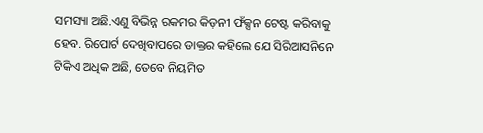ସମସ୍ୟା ଅଛି.ଏଣୁ ବିଭିନ୍ନ ରକମର କିଡ଼ନୀ ଫଁକ୍ସନ ଟେଷ୍ଟ କରିବାକୁ ହେବ. ରିପୋର୍ଟ ଦେଖିବାପରେ ଡାକ୍ତର କହିଲେ ଯେ ସିରିଆସନିନେ ଟିକିଏ ଅଧିକ ଅଛି, ତେବେ ନିୟମିତ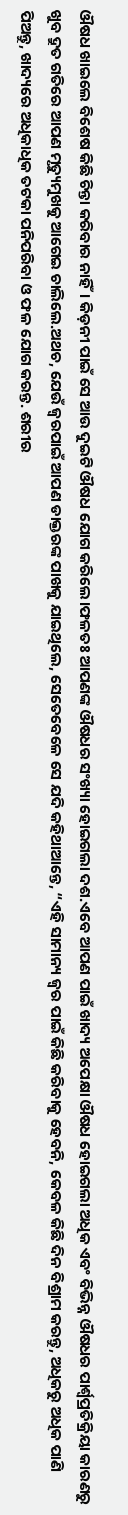ଔଷଧ ଖାଇଲେ ବିଶେଷ କିଛି ଚିନ୍ତା କରିବାର ନାହିଁ। କିଡ଼ନୀ ପାଇଁ ସେ ଆଉ ଦୁଇଟି ଔଷଧ ଯୋଗ କରିଲେ।ଫଳତଃ ଆପଣଙ୍କ ଔଷଧର ସଂଖ୍ୟା ହୋଇଗଲା ଦଶ.ଏବେ ଆପଣ ପାଇଁ ଖାଦ୍ୟ ଅପେକ୍ଷା ଔଷଧ ହୋଇଗଲା ଅଧିକ ଏବଂ ବିଭିନ୍ନ ଔଷଧର ପାର୍ଶ୍ୱପ୍ରତିକ୍ରିୟା କାରଣରୁ ଖୁବ ଦ୍ରୁତ ଗତିରେ ଆପଣ ମୃତ୍ୟୁମୁଖକୁ ଆଗେଇ ଚାଲିଲେ.ଅଥଚ, ଯେଉଁ ଜ୍ୱରପାଇଁ ଆପଣ ଡାକ୍ତରଙ୍କ ପାଖକୁ ଯାଇଥିଲେ, ସେତେବେଳେ ସେ ଯଦି କହିଥାଆନ୍ତେ, “ଏହି ସାମାନ୍ୟ ଜ୍ୱର ପାଇଁ କିଛି କରିବାକୁ ହେବନି, କେବଳ କିଛି ଦିନ ବିଶ୍ରାମ କରନ୍ତୁ, ଅଧିକରୁ ଅଧିକ ପାଣି ପିଅନ୍ତୁ, ଖାଦ୍ୟରେ ଅଧିକାଧିକ ତଟକା ପନିପରିବା ଓ ଫଳ ଯୋଗ କରନ୍ତ. ଶରୀର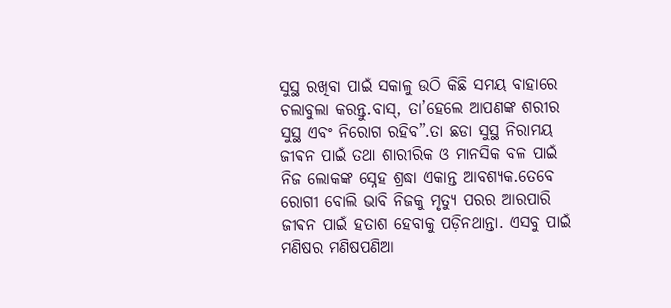ସୁସ୍ଥ ରଖିବା ପାଇଁ ସକାଳୁ ଉଠି କିଛି ସମୟ ବାହାରେ ଚଲାବୁଲା କରନ୍ତୁ.ବାସ୍, ତା’ହେଲେ ଆପଣଙ୍କ ଶରୀର ସୁସ୍ଥ ଏବଂ ନିରୋଗ ରହିବ”.ତା ଛଡା ସୁସ୍ଥ ନିରାମୟ ଜୀଵନ ପାଇଁ ତଥା ଶାରୀରିକ ଓ ମାନସିକ ବଳ ପାଇଁ ନିଜ ଲୋକଙ୍କ ସ୍ନେହ ଶ୍ରଦ୍ଧା ଏକାନ୍ତ ଆବଶ୍ୟକ.ତେବେ ରୋଗୀ ବୋଲି ଭାବି ନିଜକୁ ମୃତ୍ୟୁ ପରର ଆରପାରି ଜୀଵନ ପାଇଁ ହତାଶ ହେବାକୁ ପଡ଼ିନଥାନ୍ତା. ଏସବୁ ପାଇଁ ମଣିଷର ମଣିଷପଣିଆ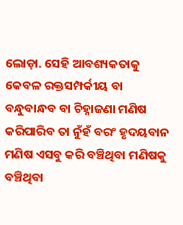ଲୋଡ଼ା. ସେହି ଆବଶ୍ୟକତାକୁ କେବଳ ରକ୍ତସମ୍ପର୍କୀୟ ବା ବନ୍ଧୁବାନ୍ଧବ ବା ଚିହ୍ନାଜଣା ମଣିଷ କରିପାରିବ ତା ନୁଁହଁ ବରଂ ହୃଦୟବାନ ମଣିଷ ଏସବୁ କରି ବଞ୍ଚିଥିବା ମଣିଷକୁ ବଞ୍ଚିଥିବା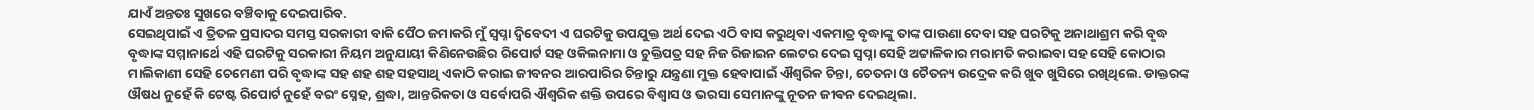ଯାଏଁ ଅନ୍ତତଃ ସୁଖରେ ବଞ୍ଚିବାକୁ ଦେଇପାରିବ.
ସେଇଥିପାଇଁ ଏ ତ୍ରିତଳ ପ୍ରସାଦର ସମସ୍ତ ସରକାରୀ ବାକି ପୈଠ ଜମାକରି ମୁଁ ସ୍ୱପ୍ନା ଦ୍ବିବେଦୀ ଏ ଘରଟିକୁ ଉପଯୁକ୍ତ ଅର୍ଥ ଦେଇ ଏଠି ବାସ କରୁଥିବା ଏକମାତ୍ର ବୃଦ୍ଧାଙ୍କୁ ତାଙ୍କ ପାଉଣା ଦେବା ସହ ଘରଟିକୁ ଅନାଥାଶ୍ରମ କରି ବୃଦ୍ଧ ବୃଦ୍ଧାଙ୍କ ସମ୍ମାନାର୍ଥେ ଏହି ଘରଟିକୁ ସରକାରୀ ନିୟମ ଅନୁଯାୟୀ କିଣିନେଉଛିର ରିପୋର୍ଟ ସହ ଓକିଲନାମା ଓ ଚୁକ୍ତିପତ୍ର ସହ ନିଜ ରିଜାଇନ ଲେଟର ଦେଇ ସ୍ୱପ୍ନା ସେହି ଅଟ୍ଟାଳିକାର ମରାମତି କରାଇବା ସହ ସେହି କୋଠାର ମାଲିକାଣୀ ସେହି ଚେମେଣୀ ପରି ବୃଦ୍ଧାଙ୍କ ସହ ଶହ ଶହ ସହସାଥି ଏକାଠି କରାଇ ଜୀବନର ଆରପାରିର ଚିନ୍ତାରୁ ଯନ୍ତ୍ରଣା ମୁକ୍ତ ହେବାପାଇଁ ଐଶ୍ଵରିକ ଚିନ୍ତା, ଚେତନା ଓ ଚୈତନ୍ୟ ଉଦ୍ରେକ କରି ଖୁବ ଖୁସିରେ ରଖିଥିଲେ. ଡାକ୍ତରଙ୍କ ଔଷଧ ନୁହେଁ କି ଟେଷ୍ଟ ରିପୋର୍ଟ ନୁହେଁ ବରଂ ସ୍ନେହ, ଶ୍ରଦ୍ଧା, ଆନ୍ତରିକତା ଓ ସର୍ବୋପରି ଐଶ୍ଵରିକ ଶକ୍ତି ଉପରେ ବିଶ୍ୱାସ ଓ ଭରସା ସେମାନଙ୍କୁ ନୂତନ ଜୀଵନ ଦେଇଥିଲା.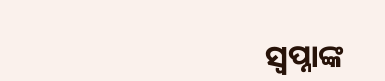ସ୍ବପ୍ନାଙ୍କ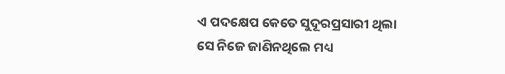ଏ ପଦକ୍ଷେପ କେତେ ସୁଦୂରପ୍ରସାରୀ ଥିଲା ସେ ନିଜେ ଜାଣିନଥିଲେ ମଧ୍ୟ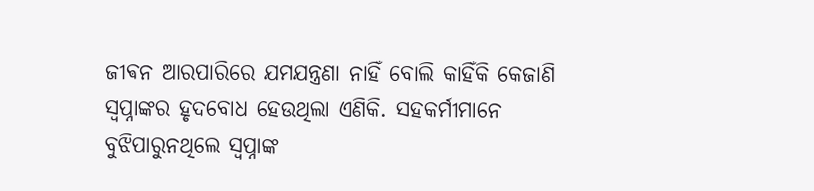ଜୀଵନ ଆରପାରିରେ ଯମଯନ୍ତ୍ରଣା ନାହିଁ ବୋଲି କାହିଁକି କେଜାଣି ସ୍ୱପ୍ନାଙ୍କର ହୃଦବୋଧ ହେଉଥିଲା ଏଣିକି. ସହକର୍ମୀମାନେ ବୁଝିପାରୁନଥିଲେ ସ୍ୱପ୍ନାଙ୍କ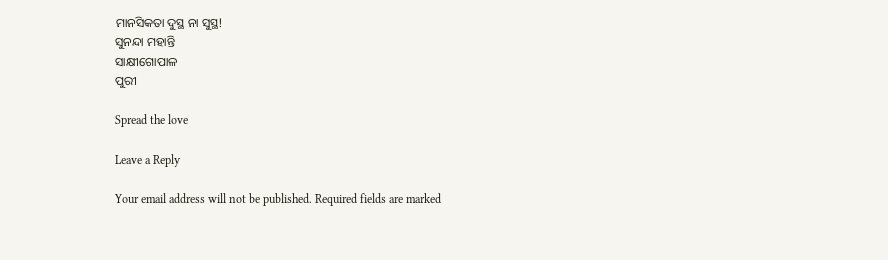ମାନସିକତା ଦୁସ୍ଥ ନା ସୁସ୍ଥ!
ସୁନନ୍ଦା ମହାନ୍ତି
ସାକ୍ଷୀଗୋପାଳ
ପୁରୀ

Spread the love

Leave a Reply

Your email address will not be published. Required fields are marked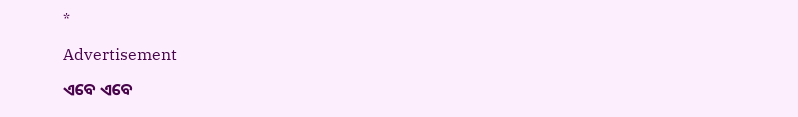*

Advertisement

ଏବେ ଏବେ